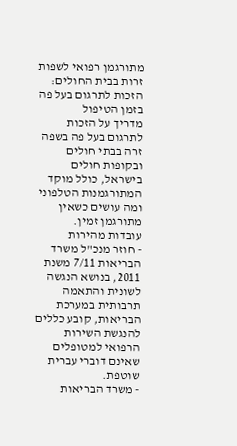מתורגמן רפואי לשפות זרות בבית החולים: הזכות לתרגום בעל פה בזמן הטיפול
מדריך על הזכות לתרגום בעל פה בשפה זרה בבתי חולים ובקופות חולים בישראל, כולל מוקד המתורגמנות הטלפוני ומה עושים כשאין מתורגמן זמין.
עובדות מהירות
- חוזר מנכ"ל משרד הבריאות 7/11 משנת 2011, בנושא הנגשה לשונית והתאמה תרבותית במערכת הבריאות, קובע כללים להנגשת השירות הרפואי למטופלים שאינם דוברי עברית שוטפת.
- משרד הבריאות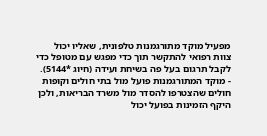מפעיל מוקד מתורגמנות טלפונית, שאליו יכול צוות רפואי להתקשר תוך כדי מפגש עם מטופל כדי לקבל תרגום בעל פה בשיחת ועידה (חיוג *5144).
- מוקד המתורגמנות פועל מול בתי חולים וקופות חולים שהצטרפו להסדר מול משרד הבריאות, ולכן היקף הזמינות בפועל יכול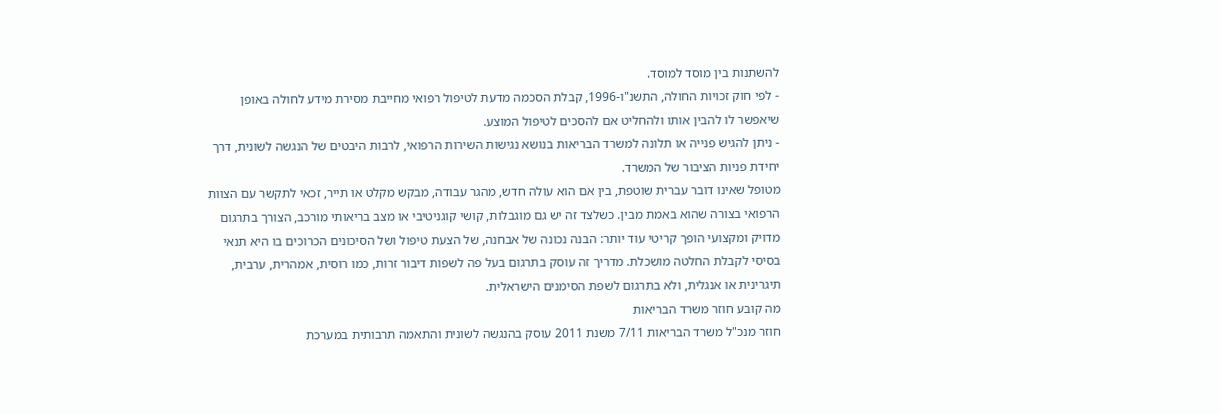להשתנות בין מוסד למוסד.
- לפי חוק זכויות החולה, התשנ"ו-1996, קבלת הסכמה מדעת לטיפול רפואי מחייבת מסירת מידע לחולה באופן שיאפשר לו להבין אותו ולהחליט אם להסכים לטיפול המוצע.
- ניתן להגיש פנייה או תלונה למשרד הבריאות בנושא נגישות השירות הרפואי, לרבות היבטים של הנגשה לשונית, דרך יחידת פניות הציבור של המשרד.
מטופל שאינו דובר עברית שוטפת, בין אם הוא עולה חדש, מהגר עבודה, מבקש מקלט או תייר, זכאי לתקשר עם הצוות הרפואי בצורה שהוא באמת מבין. כשלצד זה יש גם מוגבלות, קושי קוגניטיבי או מצב בריאותי מורכב, הצורך בתרגום מדויק ומקצועי הופך קריטי עוד יותר: הבנה נכונה של אבחנה, של הצעת טיפול ושל הסיכונים הכרוכים בו היא תנאי בסיסי לקבלת החלטה מושכלת. מדריך זה עוסק בתרגום בעל פה לשפות דיבור זרות, כמו רוסית, אמהרית, ערבית, תיגרינית או אנגלית, ולא בתרגום לשפת הסימנים הישראלית.
מה קובע חוזר משרד הבריאות
חוזר מנכ"ל משרד הבריאות 7/11 משנת 2011 עוסק בהנגשה לשונית והתאמה תרבותית במערכת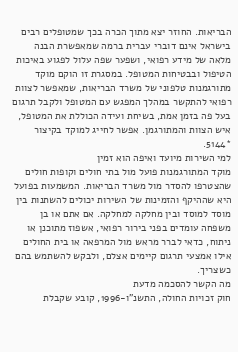הבריאות. החוזר יצא מתוך הכרה בכך שמטופלים רבים בישראל אינם דוברי עברית ברמה שמאפשרת הבנה מלאה של מידע רפואי, ושפער שפה עלול לפגוע באיכות הטיפול ובבטיחות המטופל. במסגרת זו הוקם מוקד מתורגמנות טלפוני של משרד הבריאות, שמאפשר לצוות רפואי להתקשר במהלך המפגש עם המטופל ולקבל תרגום בעל פה בזמן אמת, בשיחת ועידה הכוללת את המטופל, איש הצוות והמתורגמן. אפשר לחייג למוקד בקיצור *5144.
למי השירות מיועד ואיפה הוא זמין
מוקד המתורגמנות פועל מול בתי חולים וקופות חולים שהצטרפו להסדר מול משרד הבריאות. המשמעות בפועל היא שההיקף והזמינות של השירות יכולים להשתנות בין מוסד למוסד ובין מחלקה למחלקה. אם אתם או בן משפחה עומדים בפני בירור רפואי, אשפוז מתוכנן או ניתוח, כדאי לברר מראש מול המרפאה או בית החולים אילו אמצעי תרגום קיימים אצלם, ולבקש להשתמש בהם כשצריך.
מה הקשר להסכמה מדעת
חוק זכויות החולה, התשנ"ו-1996, קובע שקבלת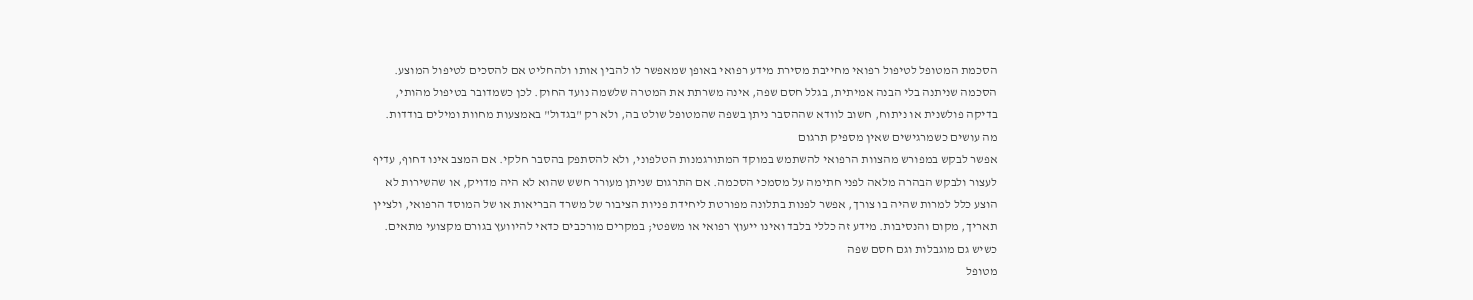הסכמת המטופל לטיפול רפואי מחייבת מסירת מידע רפואי באופן שמאפשר לו להבין אותו ולהחליט אם להסכים לטיפול המוצע. הסכמה שניתנה בלי הבנה אמיתית, בגלל חסם שפה, אינה משרתת את המטרה שלשמה נועד החוק. לכן כשמדובר בטיפול מהותי, בדיקה פולשנית או ניתוח, חשוב לוודא שההסבר ניתן בשפה שהמטופל שולט בה, ולא רק "בגדול" באמצעות מחוות ומילים בודדות.
מה עושים כשמרגישים שאין מספיק תרגום
אפשר לבקש במפורש מהצוות הרפואי להשתמש במוקד המתורגמנות הטלפוני, ולא להסתפק בהסבר חלקי. אם המצב אינו דחוף, עדיף לעצור ולבקש הבהרה מלאה לפני חתימה על מסמכי הסכמה. אם התרגום שניתן מעורר חשש שהוא לא היה מדויק, או שהשירות לא הוצע כלל למרות שהיה בו צורך, אפשר לפנות בתלונה מפורטת ליחידת פניות הציבור של משרד הבריאות או של המוסד הרפואי, ולציין תאריך, מקום והנסיבות. מידע זה כללי בלבד ואינו ייעוץ רפואי או משפטי; במקרים מורכבים כדאי להיוועץ בגורם מקצועי מתאים.
כשיש גם מוגבלות וגם חסם שפה
מטופל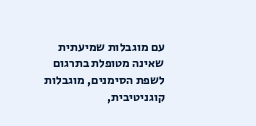עם מוגבלות שמיעתית שאינה מטופלת בתרגום לשפת הסימנים, מוגבלות קוגניטיבית,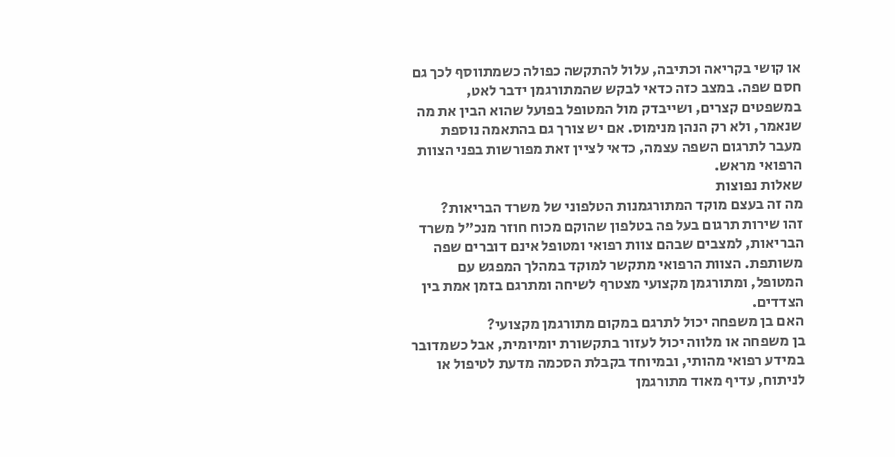או קושי בקריאה וכתיבה, עלול להתקשה כפולה כשמתווסף לכך גם חסם שפה. במצב כזה כדאי לבקש שהמתורגמן ידבר לאט, במשפטים קצרים, ושייבדק מול המטופל בפועל שהוא הבין את מה שנאמר, ולא רק הנהן מנימוס. אם יש צורך גם בהתאמה נוספת מעבר לתרגום השפה עצמה, כדאי לציין זאת מפורשות בפני הצוות הרפואי מראש.
שאלות נפוצות
מה זה בעצם מוקד המתורגמנות הטלפוני של משרד הבריאות?
זהו שירות תרגום בעל פה בטלפון שהוקם מכוח חוזר מנכ"ל משרד הבריאות, למצבים שבהם צוות רפואי ומטופל אינם דוברים שפה משותפת. הצוות הרפואי מתקשר למוקד במהלך המפגש עם המטופל, ומתורגמן מקצועי מצטרף לשיחה ומתרגם בזמן אמת בין הצדדים.
האם בן משפחה יכול לתרגם במקום מתורגמן מקצועי?
בן משפחה או מלווה יכול לעזור בתקשורת יומיומית, אבל כשמדובר במידע רפואי מהותי, ובמיוחד בקבלת הסכמה מדעת לטיפול או לניתוח, עדיף מאוד מתורגמן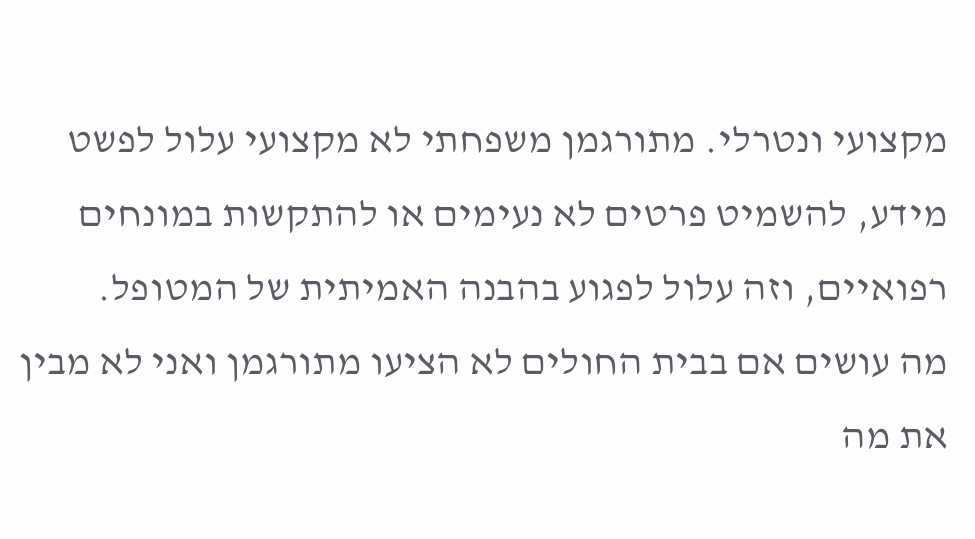מקצועי ונטרלי. מתורגמן משפחתי לא מקצועי עלול לפשט מידע, להשמיט פרטים לא נעימים או להתקשות במונחים רפואיים, וזה עלול לפגוע בהבנה האמיתית של המטופל.
מה עושים אם בבית החולים לא הציעו מתורגמן ואני לא מבין את מה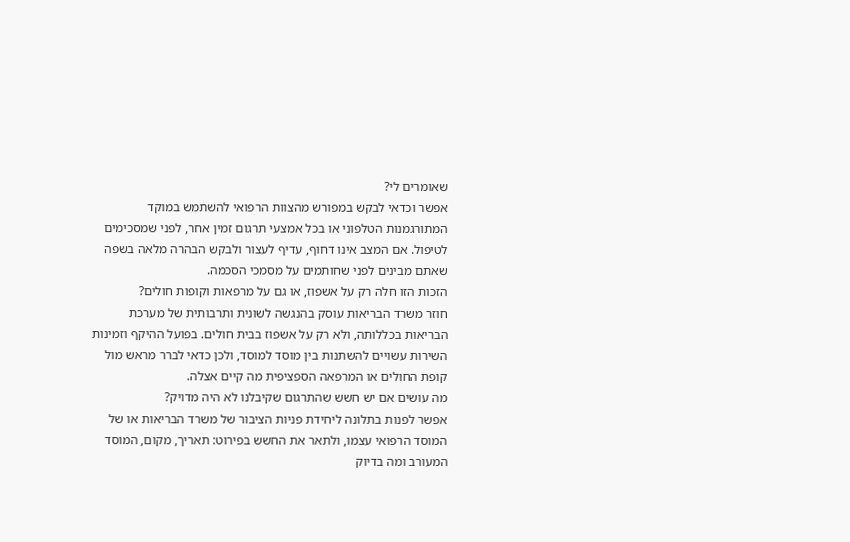שאומרים לי?
אפשר וכדאי לבקש במפורש מהצוות הרפואי להשתמש במוקד המתורגמנות הטלפוני או בכל אמצעי תרגום זמין אחר, לפני שמסכימים לטיפול. אם המצב אינו דחוף, עדיף לעצור ולבקש הבהרה מלאה בשפה שאתם מבינים לפני שחותמים על מסמכי הסכמה.
הזכות הזו חלה רק על אשפוז, או גם על מרפאות וקופות חולים?
חוזר משרד הבריאות עוסק בהנגשה לשונית ותרבותית של מערכת הבריאות בכללותה, ולא רק על אשפוז בבית חולים. בפועל ההיקף וזמינות השירות עשויים להשתנות בין מוסד למוסד, ולכן כדאי לברר מראש מול קופת החולים או המרפאה הספציפית מה קיים אצלה.
מה עושים אם יש חשש שהתרגום שקיבלנו לא היה מדויק?
אפשר לפנות בתלונה ליחידת פניות הציבור של משרד הבריאות או של המוסד הרפואי עצמו, ולתאר את החשש בפירוט: תאריך, מקום, המוסד המעורב ומה בדיוק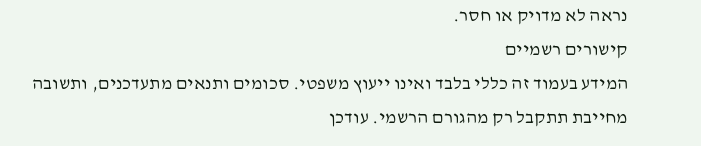נראה לא מדויק או חסר.
קישורים רשמיים
המידע בעמוד זה כללי בלבד ואינו ייעוץ משפטי. סכומים ותנאים מתעדכנים, ותשובה מחייבת תתקבל רק מהגורם הרשמי. עודכן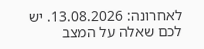לאחרונה: 13.08.2026. יש לכם שאלה על המצב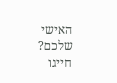האישי שלכם? חייגו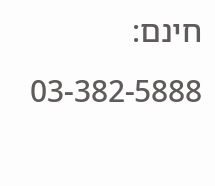חינם: 03-382-5888